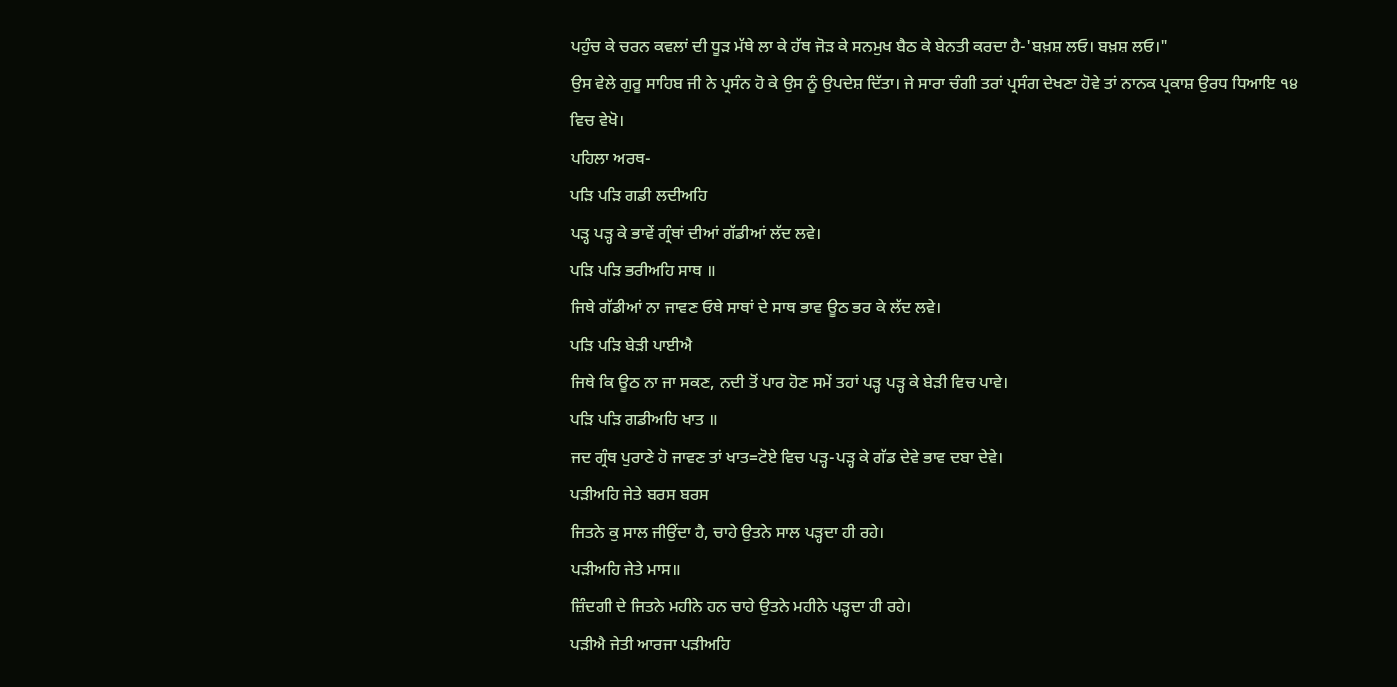ਪਹੁੰਚ ਕੇ ਚਰਨ ਕਵਲਾਂ ਦੀ ਧੂੜ ਮੱਥੇ ਲਾ ਕੇ ਹੱਥ ਜੋੜ ਕੇ ਸਨਮੁਖ ਬੈਠ ਕੇ ਬੇਨਤੀ ਕਰਦਾ ਹੈ-'ਬਖ਼ਸ਼ ਲਓ। ਬਖ਼ਸ਼ ਲਓ।"
ਉਸ ਵੇਲੇ ਗੁਰੂ ਸਾਹਿਬ ਜੀ ਨੇ ਪ੍ਰਸੰਨ ਹੋ ਕੇ ਉਸ ਨੂੰ ਉਪਦੇਸ਼ ਦਿੱਤਾ। ਜੇ ਸਾਰਾ ਚੰਗੀ ਤਰਾਂ ਪ੍ਰਸੰਗ ਦੇਖਣਾ ਹੋਵੇ ਤਾਂ ਨਾਨਕ ਪ੍ਰਕਾਸ਼ ਉਰਧ ਧਿਆਇ ੧੪ ਵਿਚ ਵੇਖੋ।
ਪਹਿਲਾ ਅਰਥ-
ਪੜਿ ਪੜਿ ਗਡੀ ਲਦੀਅਹਿ
ਪੜ੍ਹ ਪੜ੍ਹ ਕੇ ਭਾਵੇਂ ਗ੍ਰੰਥਾਂ ਦੀਆਂ ਗੱਡੀਆਂ ਲੱਦ ਲਵੇ।
ਪੜਿ ਪੜਿ ਭਰੀਅਹਿ ਸਾਥ ॥
ਜਿਥੇ ਗੱਡੀਆਂ ਨਾ ਜਾਵਣ ਓਥੇ ਸਾਥਾਂ ਦੇ ਸਾਥ ਭਾਵ ਊਠ ਭਰ ਕੇ ਲੱਦ ਲਵੇ।
ਪੜਿ ਪੜਿ ਬੇੜੀ ਪਾਈਐ
ਜਿਥੇ ਕਿ ਊਠ ਨਾ ਜਾ ਸਕਣ, ਨਦੀ ਤੋਂ ਪਾਰ ਹੋਣ ਸਮੇਂ ਤਹਾਂ ਪੜ੍ਹ ਪੜ੍ਹ ਕੇ ਬੇੜੀ ਵਿਚ ਪਾਵੇ।
ਪੜਿ ਪੜਿ ਗਡੀਅਹਿ ਖਾਤ ॥
ਜਦ ਗ੍ਰੰਥ ਪੁਰਾਣੇ ਹੋ ਜਾਵਣ ਤਾਂ ਖਾਤ=ਟੋਏ ਵਿਚ ਪੜ੍ਹ-ਪੜ੍ਹ ਕੇ ਗੱਡ ਦੇਵੇ ਭਾਵ ਦਬਾ ਦੇਵੇ।
ਪੜੀਅਹਿ ਜੇਤੇ ਬਰਸ ਬਰਸ
ਜਿਤਨੇ ਕੁ ਸਾਲ ਜੀਉਂਦਾ ਹੈ, ਚਾਹੇ ਉਤਨੇ ਸਾਲ ਪੜ੍ਹਦਾ ਹੀ ਰਹੇ।
ਪੜੀਅਹਿ ਜੇਤੇ ਮਾਸ॥
ਜ਼ਿੰਦਗੀ ਦੇ ਜਿਤਨੇ ਮਹੀਨੇ ਹਨ ਚਾਹੇ ਉਤਨੇ ਮਹੀਨੇ ਪੜ੍ਹਦਾ ਹੀ ਰਹੇ।
ਪੜੀਐ ਜੇਤੀ ਆਰਜਾ ਪੜੀਅਹਿ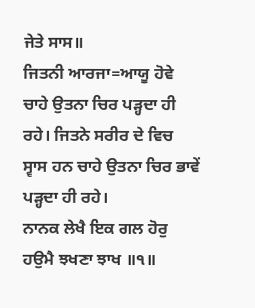ਜੇਤੇ ਸਾਸ॥
ਜਿਤਨੀ ਆਰਜਾ=ਆਯੂ ਹੋਵੇ ਚਾਹੇ ਉਤਨਾ ਚਿਰ ਪੜ੍ਹਦਾ ਹੀ ਰਹੇ। ਜਿਤਨੇ ਸਰੀਰ ਦੇ ਵਿਚ ਸ੍ਵਾਸ ਹਨ ਚਾਹੇ ਉਤਨਾ ਚਿਰ ਭਾਵੇਂ ਪੜ੍ਹਦਾ ਹੀ ਰਹੇ।
ਨਾਨਕ ਲੇਖੈ ਇਕ ਗਲ ਹੋਰੁ ਹਉਮੈ ਝਖਣਾ ਝਾਖ ॥੧॥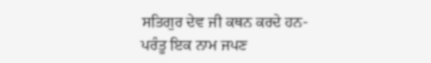ਸਤਿਗੁਰ ਦੇਵ ਜੀ ਕਥਨ ਕਰਦੇ ਹਨ- ਪਰੰਤੂ ਇਕ ਨਾਮ ਜਪਣ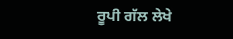ਰੂਪੀ ਗੱਲ ਲੇਖੇ